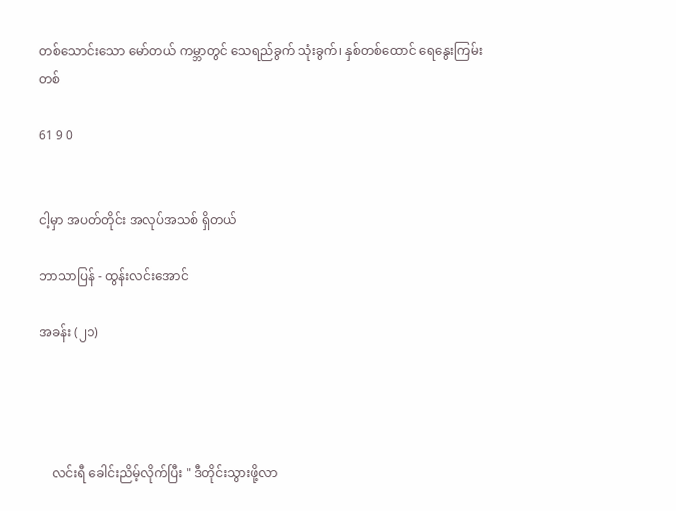တစ်သောင်းသော မော်တယ် ကမ္ဘာ‌တွင် သေရည်ခွက် သုံးခွက်၊ နှစ်တစ်ထောင် ရေနွေးကြမ်း တစ်

61 9 0


ငါ့မှာ အပတ်တိုင်း အလုပ်အသစ် ရှိတယ်

ဘာသာပြန် - ထွန်းလင်းအောင်

အခန်း (၂၁)




    လင်းရီ ခေါင်းညိမ့်လိုက်ပြီး " ဒီတိုင်းသွားဖို့လာ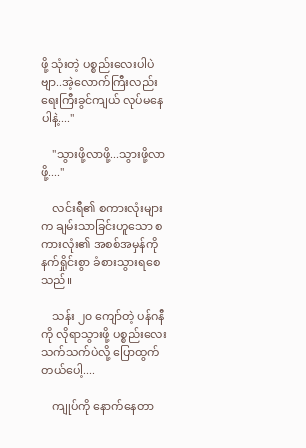ဖို့ သုံးတဲ့ ပစ္စည်းလေးပါပဲဗျာ..အဲ့လောက်ကြီးလည်း ရေးကြီးခွင်ကျယ် လုပ်မနေပါနဲ့...."

    "သွားဖို့လာဖို့...သွားဖို့လာဖို့...."

    လင်းရီ၏ စကားလုံးများက ချမ်းသာခြင်းဟူသော စကားလုံး၏ အစစ်အမှန်ကို နက်ရှိုင်းစွာ ခံစားသွားရစေသည်။

    သန်း ၂၀ ကျော်တဲ့ ပန်ဂနီကို လိုရာသွားဖို့ ပစ္စည်းလေးသက်သက်ပဲလို့ ပြောထွက်တယ်ပေါ့....

    ကျုပ်ကို နောက်နေတာ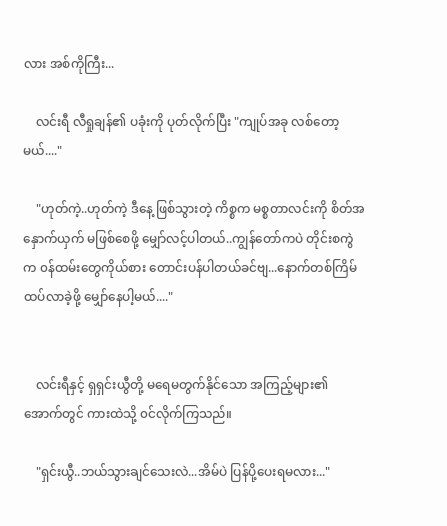လား အစ်ကိုကြီး...

    လင်းရီ လီရှုချန်၏ ပခုံးကို ပုတ်လိုက်ပြီး "ကျုပ်အခု လစ်တော့မယ်...."

    "ဟုတ်ကဲ့..ဟုတ်ကဲ့ ဒီနေ့ ဖြစ်သွားတဲ့ ကိစ္စက မစ္စတာလင်းကို စိတ်အနှောက်ယှက် မဖြစ်စေဖို့ မျှော်လင့်ပါတယ်..ကျွန်တော်ကပဲ တိုင်းစကွဲက ၀န်ထမ်းတွေကိုယ်စား တောင်းပန်ပါတယ်ခင်ဗျ...နောက်တစ်ကြိမ် ထပ်လာခဲ့ဖို့ မျှော်နေပါ့မယ်...."


    လင်းရီနှင့် ရှရှင်းယွီတို့ မရေမတွက်နိုင်သော အကြည့်များ၏ အောက်တွင် ကားထဲသို့ ၀င်လိုက်ကြသည်။

    "ရှင်းယွီ..ဘယ်သွားချင်သေးလဲ...အိမ်ပဲ ပြန်ပို့ပေးရမလား..."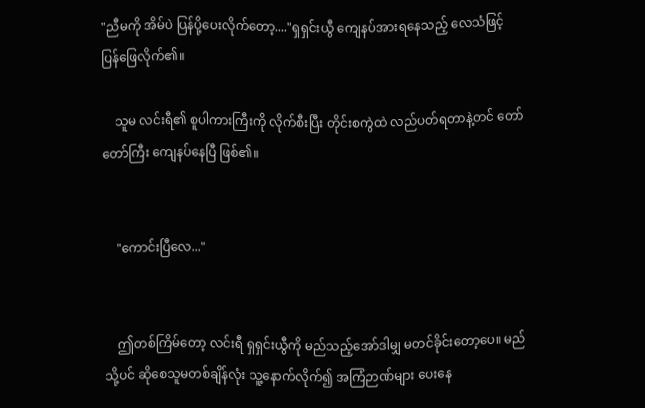"ညီမကို အိမ်ပဲ ပြန်ပို့ပေးလိုက်တော့...."ရှရှင်းယွီ ကျေနပ်အားရနေသည့် လေသံဖြင့် ပြန်ဖြေလိုက်၏။

    သူမ လင်းရီ၏ စူပါကားကြီးကို လိုက်စီးပြီး တိုင်းစကွဲထဲ လည်ပတ်ရတာနဲ့တင် တော်တော်ကြီး ကျေနပ်နေပြီ ဖြစ်၏။


    "ကောင်းပြီလေ..."


    ဤတစ်ကြိမ်တော့ လင်းရီ ရှရှင်းယွီကို မည်သည့်အော်ဒါမျှ မတင်ခိုင်းတော့ပေ။ မည်သို့ပင် ဆိုစေသူမတစ်ချိန်လုံး သူ့နောက်လိုက်၍ အကြံဉာဏ်များ ပေးနေ‌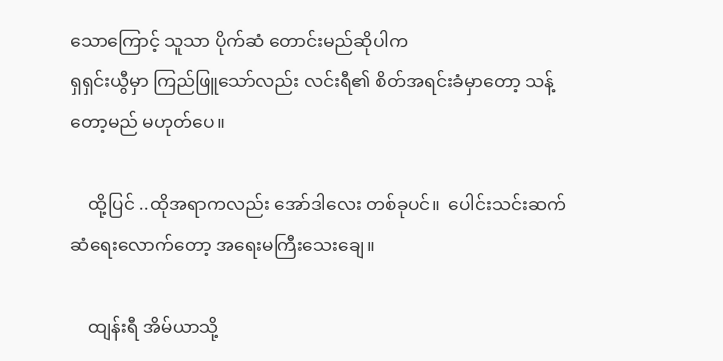သောကြောင့် သူသာ ပိုက်ဆံ တောင်းမည်ဆိုပါက
ရှရှင်းယွီမှာ ကြည်ဖြူသော်လည်း လင်းရီ၏ စိတ်အရင်းခံမှာတော့ သန့်တော့မည် မဟုတ်ပေ။

    ထို့ပြင် ..ထိုအရာကလည်း အော်ဒါလေး တစ်ခုပင်။  ပေါင်းသင်းဆက်ဆံရေးလောက်‌တော့ အရေးမကြီးသေးချေ။

    ထျန်းရီ အိမ်ယာသို့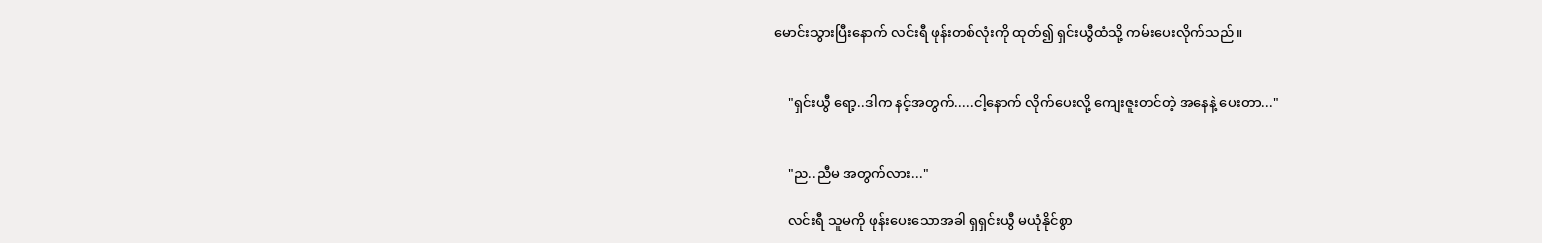မောင်းသွားပြီးနောက် လင်းရီ ဖုန်းတစ်လုံးကို ထုတ်၍ ရှင်းယွီထံသို့ ကမ်းပေးလိုက်သည်။


    "ရှင်းယွီ ရော့..ဒါက နင့်အတွက်.....ငါ့နောက် လိုက်ပေးလို့ ကျေးဇူးတင်တဲ့ အနေနဲ့ ပေးတာ..."


    "ည..ညီမ အတွက်လား..."

    လင်းရီ သူမကို ဖုန်းပေးသောအခါ ရှရှင်းယွီ မယုံနိုင်စွာ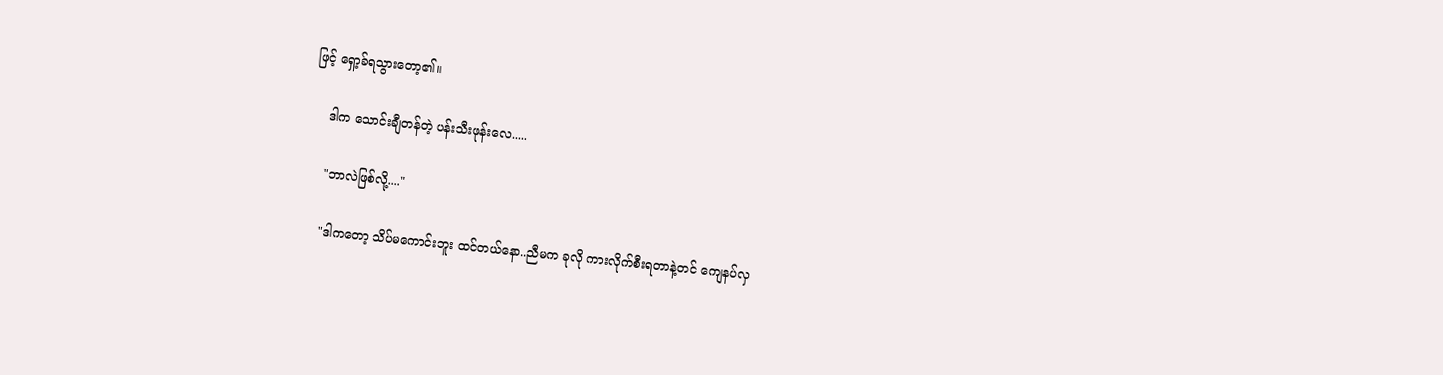ဖြင့် ရှော့ခ်ရသွားတော့၏။

    ဒါက သောင်းချီတန်တဲ့ ပန်းသီးဖုန်းလေ.....

    "ဘာလဲဖြစ်လို့...."

    "ဒါကတော့ သိပ်မကောင်းဘူး ထင်‌တယ်နော..ညီမက ခုလို ကားလိုက်စီးရတာနဲ့တင် ကျေနပ်လှ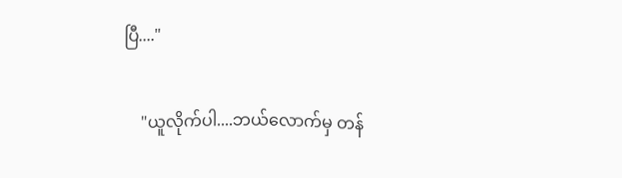ပြီ...."


    "ယူလိုက်ပါ....ဘယ်လောက်မှ တန်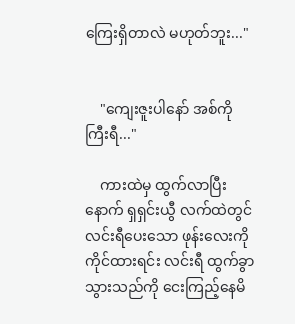ကြေးရှိတာလဲ မဟုတ်ဘူး..."


    "ကျေးဇူးပါနော် အစ်ကိုကြီးရီ..."

    ကားထဲမှ ထွက်လာပြီးနောက် ရှရှင်းယွီ လက်ထဲတွင် လင်းရီပေးသော ဖုန်းလေးကို ကိုင်ထားရင်း လင်းရီ ထွက်ခွာသွားသည်ကို ‌ငေးကြည့်နေမိ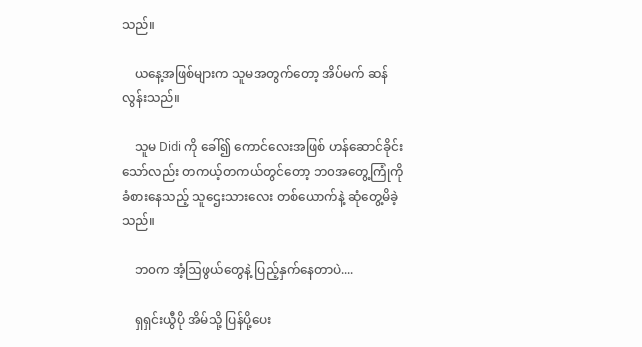သည်။

    ယနေ့အဖြစ်များက သူမအတွက်တော့ အိပ်မက် ဆန်လွန်းသည်။

    သူမ Didi ကို ခေါ်၍ ကောင်လေးအဖြစ် ဟန်ဆောင်ခိုင်းသော်လည်း တကယ့်တကယ်တွင်တော့ ဘ၀အတွေ့ကြုံကို ခံစားနေသည့် သူဌေးသားလေး တစ်ယောက်နဲ့ ဆုံတွေ့မိခဲ့သည်။

    ဘ၀က အံ့ဩဖွယ်တွေနဲ့ ပြည့်နှက်နေတာပဲ....

    ရှရှင်းယွီပို အိမ်သို့ ပြန်ပို့ပေး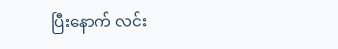ပြီးနောက် လင်း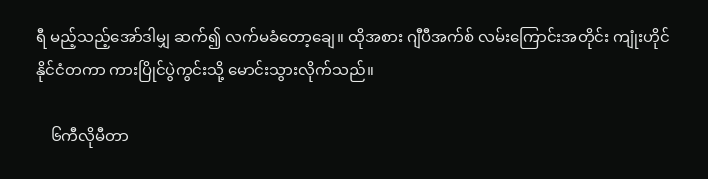ရီ မည့်သည့်အော်ဒါမျှ ဆက်၍ လက်မခံတော့ချေ။ ထိုအစား ဂျီပီအက်စ် လမ်းကြောင်းအတိုင်း ကျုံးဟိုင် နိုင်ငံတကာ ကားပြိုင်ပွဲကွင်းသို့ မောင်းသွားလိုက်သည်။

    ၆ကီလိုမီတာ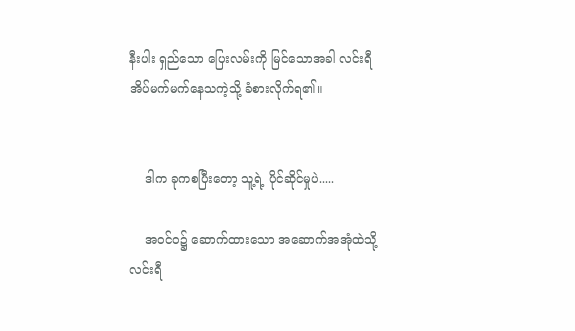နီးပါး ရှည်သော ပြေးလမ်းကို မြင်သောအခါ လင်းရီ အိပ်မက်မက်နေသကဲ့သို့ ခံစားလိုက်ရ၏။


    ဒါက ခုကစပြီးတော့ သူ့ရဲ့ ပိုင်ဆိုင်မှုပဲ.....

    အ၀င်၀၌ ဆောက်ထားသော အဆောက်အအုံထဲသို့ လင်းရီ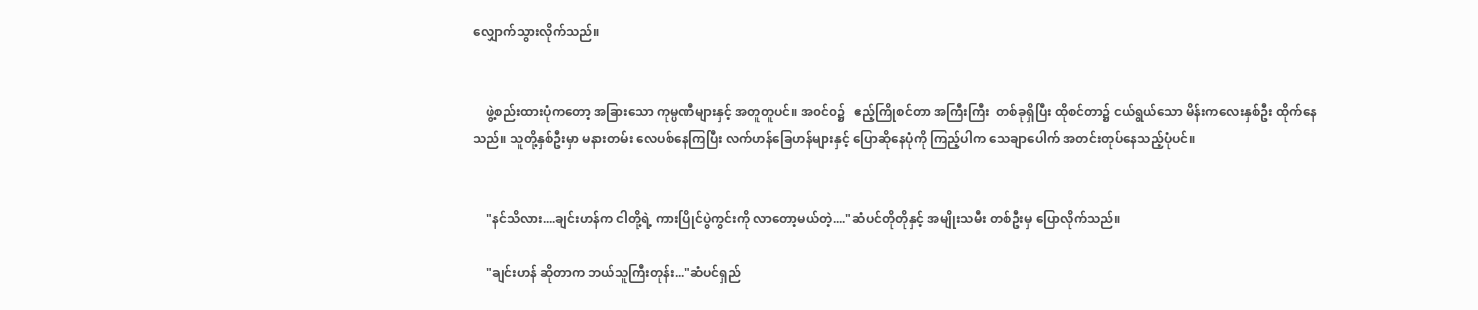လျှောက်သွားလိုက်သည်။


    ဖွဲ့စည်းထားပုံကတော့ အခြားသော ကုမ္ပဏီများနှင့် အတူတူပင်။ အ၀င်၀၌   ဧည့်ကြိုစင်တာ အကြီးကြီး  တစ်ခုရှိပြီး ထိုစင်တာ၌ ငယ်ရွယ်သော မိန်းကလေးနှစ်ဦး ထိုက်နေသည်။ သူတို့နှစ်ဦးမှာ မနားတမ်း လေပစ်နေကြပြီး လက်ဟန်ခြေဟန်များနှင့် ပြောဆိုနေပုံကို ကြည့်ပါက သေချာပေါက် အတင်းတုပ်နေသည့်ပုံပင်။


    "နင်သိလား....ချင်းဟန်က ငါတို့ရဲ့ ကားပြိုင်ပွဲကွင်းကို လာတော့မယ်တဲ့...."ဆံပင်တိုတိုနှင့် အမျိုးသမီး တစ်ဦးမှ ပြောလိုက်သည်။

    "ချင်းဟန် ဆိုတာက ဘယ်သူကြီးတုန်း..."ဆံပင်ရှည်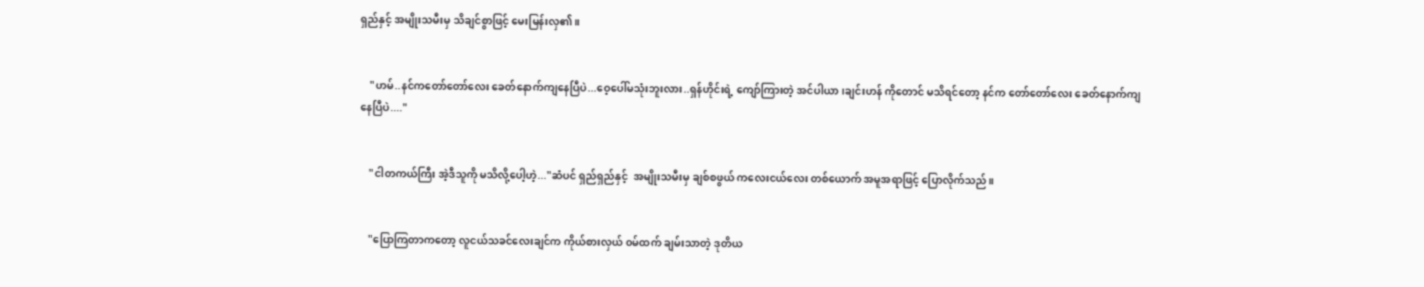ရှည်နှင့် အမျိုးသမီးမှ သိချင်စွာဖြင့် မေးမြန်းလှ၏။


    "ဟမ်..နင်ကတော်တော်လေး ခေတ်နောက်ကျနေပြီပဲ...ဝေ့ပေါ်မသုံးဘူးလား..ရှန်ဟိုင်းရဲ့ ကျော်ကြားတဲ့ အင်ပါယာ၊ချင်းဟန် ကိုတောင် မသိရင်တော့ နင်က တော်တော်လေး ခေတ်နောက်ကျနေပြီပဲ...."


    "ငါတကယ်ကြီး အဲ့ဒီသူကို မသိလို့ပေါ့ဟဲ့..."ဆံပင် ရှည်ရှည်နှင့်  အမျိုးသမီးမှ ချစ်စဖွယ် ကလေးငယ်လေး တစ်ယောက် အမူအရာဖြင့် ပြောလိုက်သည်။


    "ပြောကြတာကတော့ လူငယ်သခင်လေးချင်က ကိုယ်စားလှယ် ၀မ်ထက် ချမ်းသာတဲ့ ဒုတိယ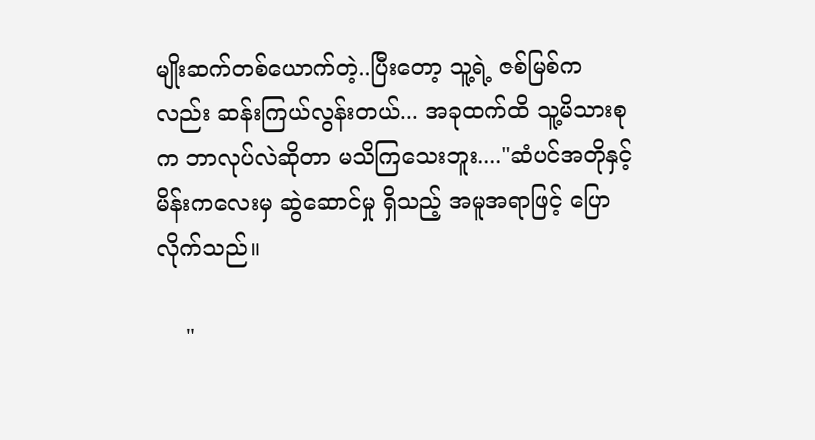မျိုးဆက်တစ်ယောက်တဲ့..ပြီးတော့ သူ့ရဲ့ ဇစ်မြစ်ကလည်း ဆန်းကြယ်လွန်းတယ်... အခုထက်ထိ သူ့မိသားစုက ဘာလုပ်လဲဆိုတာ မသိကြသေးဘူး...."ဆံပင်အတိုနှင့် မိန်းကလေးမှ ဆွဲဆောင်မှု ရှိသည့် အမူအရာဖြင့် ပြောလိုက်သည်။

    "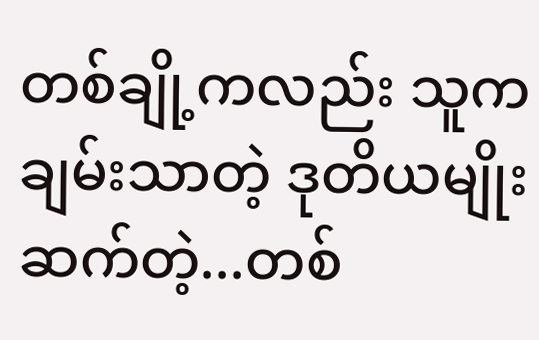တစ်ချို့ကလည်း သူက ချမ်းသာတဲ့ ဒုတိယမျိုးဆက်တဲ့...တစ်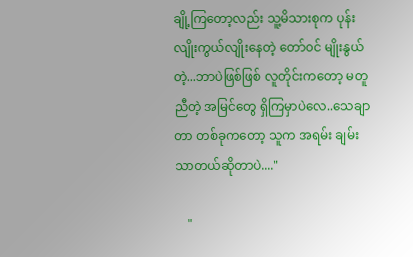ချို့ကြတော့လည်း သူ့မိသားစုက ပုန်းလျိုးကွယ်လျိုးနေတဲ့ တော်၀င် မျိုးနွယ်တဲ့...ဘာပဲဖြစ်ဖြစ် လူတိုင်းကတော့ မတူညီတဲ့ အမြင်တွေ ရှိကြမှာပဲလေ..သေချာတာ တစ်ခုကတော့ သူက အရမ်း ချမ်းသာတယ်ဆိုတာပဲ...."

    "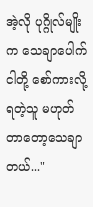အဲ့လို ပုဂ္ဂိုလ်မျိုးက သေချာပေါက် ငါတို့ စော်ကားလို့ရတဲ့သူ မဟုတ်တာတော့သေချာတယ်..."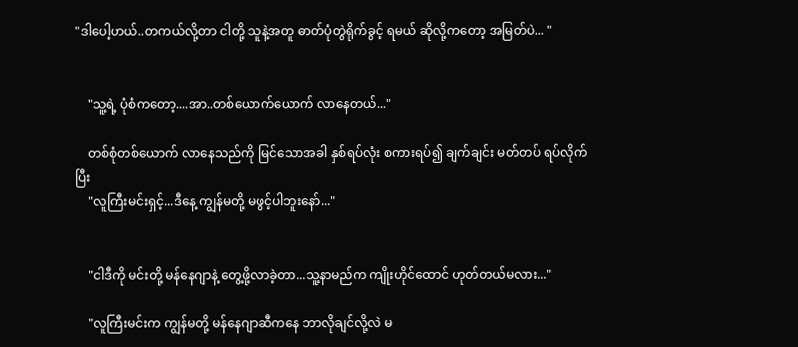"ဒါပေါ့ဟယ်..တကယ်လို့တာ ငါတို့ သူနဲ့အတူ ဓာတ်ပုံတွဲရိုက်ခွင့် ရမယ် ဆိုလို့ကတော့ အမြတ်ပဲ... "


    "သူ့ရဲ့ ပုံစံကတော့....အာ..တစ်ယောက်ယောက် လာနေတယ်..."

    တစ်စုံတစ်ယောက် လာနေသည်ကို မြင်သောအခါ နှစ်ရပ်လုံး စကားရပ်၍ ချက်ချင်း မတ်တပ် ရပ်လိုက်ပြီး
    "လူကြီးမင်းရှင့်...ဒီနေ့ ကျွန်မတို့ မဖွင့်ပါဘူးနော်..."


    "ငါဒီကို မင်းတို့ မန်နေဂျာနဲ့ တွေ့ဖို့လာခဲ့တာ...သူ့နာမည်က ကျိုးဟိုင်ထောင် ဟုတ်တယ်မလား..."

    "လူကြီးမင်းက ကျွန်မတို့ မန်နေဂျာဆီကနေ ဘာလိုချင်လို့လဲ မ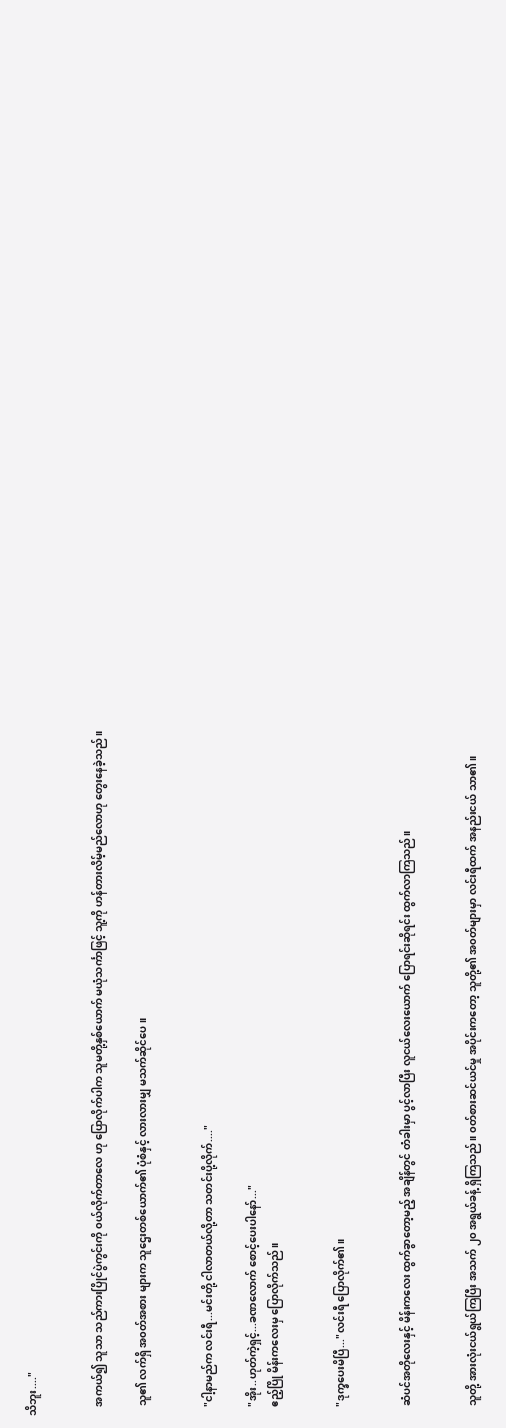သိဘူး...."


    အကယ်၍ သူသာ သည်ကားပြိုင်ပွဲကွင်းကို ၀ယ်လိုက်တာလေ ဟု ပြောလိုက်ပါက သူမတို့နှစ်ယောက် မယုံသင်္ကာဖြင့် သူ့ကို ဟန်တားလိမ့်မည်လောဟု တွေးနေခဲ့သည်။

    သူ၏ လက်ရှိ အ၀တ်အစား များက သူဌေးတစ်ယောက်၏ ပုံစံနှင့် လားလားမျှ မသက်ဆိုင်ပေ။


    "ငါ့နာမည်က လင်းရီ...မင်းတို့ ငါလာတယ်လို့တာ သတင်းပို့လိုက်...."

    "အိုး..ဟုတ်ကဲ့ရှင့်...ခဏလောက် စောင့်ပေးပါနော်..."
    ဧည့်ပြို မိန်းကလေးမှ ပြောလိုက်သည်။


    "ဒုက္ခပေးမိပြီ..."လင်းရီ ပြောလိုက်၏။


    ဆံပင်အတိုလေးနှင့် မိန်းကလေး ထွက်ခွာတော့မည့် အချိန်တွင် တံခါးမှာ ပွင့်လာပြီး လူငယ်လေးယောက် ပြောရင်းဆိုရင်း ထွက်လာကြသည်။


    သူတို့ အားလုံးငယ်ရွယ်ကြပြီး အသက် ၂၀ အရွယ်ခန့် ရှိကြသည်။ ၀တ်စားဆင်ယင်မှု အပိုင်းကတော့ သူတို့၏ အ၀တ်များမှာ လင်းရီထက် အနည်းငယ် သာ၏။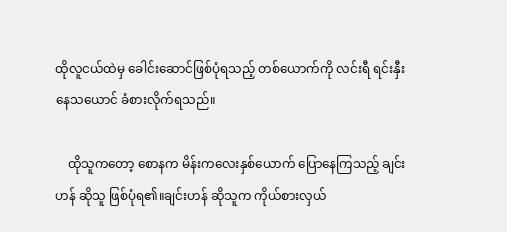ထိုလူငယ်ထဲမှ ခေါင်းဆောင်ဖြစ်ပုံရသည့် တစ်ယောက်ကို လင်းရီ ရင်းနှီးနေသယောင် ခံစားလိုက်ရသည်။

    ထိုသူကတော့ စောနက မိန်းကလေးနှစ်ယောက် ပြောနေကြသည့် ချင်းဟန် ဆိုသူ ဖြစ်ပုံရ၏။ချင်းဟန် ဆိုသူက ကိုယ်စားလှယ်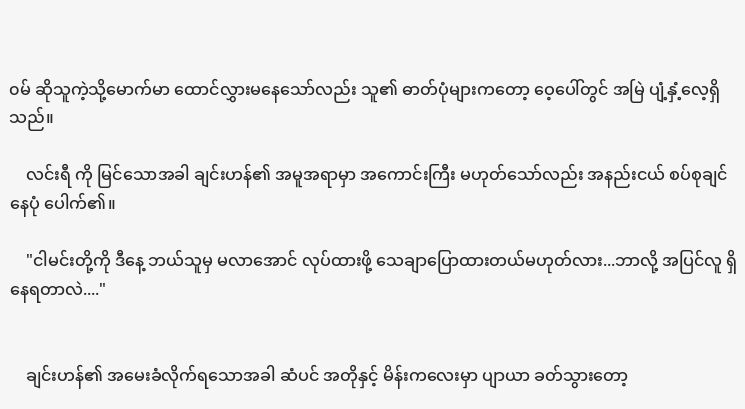၀မ် ဆိုသူကဲ့သို့မောက်မာ ထောင်လွှားမနေသော်လည်း သူ၏ ဓာတ်ပုံများကတော့ ဝေ့ပေါ်တွင် အမြဲ ပျံ့နှံ့လေ့ရှိသည်။

    လင်းရီ ကို မြင်သောအခါ ချင်းဟန်၏ အမူအရာမှာ အကောင်းကြီး မဟုတ်သော်လည်း အနည်းငယ် စပ်စုချင်နေပုံ ပေါက်၏။

    "ငါမင်းတို့ကို ဒီနေ့ ဘယ်သူမှ မလာအောင် လုပ်ထားဖို့ သေချာပြောထားတယ်မဟုတ်လား...ဘာလို့ အပြင်လူ ရှိနေရတာလဲ...."


    ချင်းဟန်၏ အမေးခံလိုက်ရသောအခါ ဆံပင် အတိုနှင့် မိန်းကလေးမှာ ပျာယာ ခတ်သွားတော့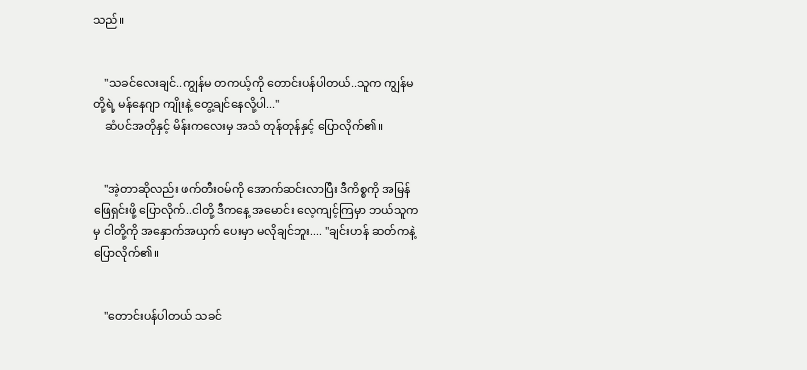သည်။


    "သခင်လေးချင်..ကျွန်မ တကယ့်ကို တောင်းပန်ပါတယ်..သူက ကျွန်မတို့ရဲ့ မန်နေဂျာ ကျိုးနဲ့ တွေ့ချင်နေလို့ပါ..."
    ဆံပင်အတိုနှင့် မိန်းကလေးမှ အသံ တုန်တုန်နှင့် ပြောလိုက်၏။


    "အဲ့တာဆိုလည်း ဖက်တီး၀မ်ကို အောက်ဆင်းလာပြီး ဒီကိစ္စကို အမြန်ဖြေရှင်းဖို့ ပြောလိုက်..ငါတို့ ဒီကနေ့ အမောင်း လေ့ကျင့်ကြမှာ ဘယ်သူကမှ ငါတို့ကို အနှောက်အယှက် ပေးမှာ မလိုချင်ဘူး.... "ချင်းဟန် ဆတ်ကနဲ့ ပြောလိုက်၏။


    "တောင်းပန်ပါတယ် သခင်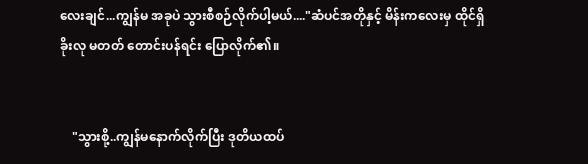လေးချင်...ကျွန်မ အခုပဲ သွားစီစဉ်လိုက်ပါ့မယ်...."ဆံပင်အတိုနှင့် မိန်းကလေးမှ ထိုင်ရှိခိုးလု မတတ် တောင်းပန်ရင်း ပြောလိုက်၏။


    "သွားစို့..ကျွန်မနောက်လိုက်ပြီး ဒုတိယထပ်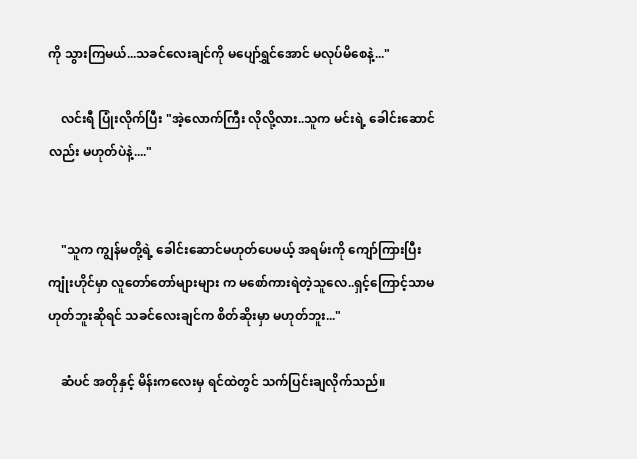ကို သွားကြမယ်...သခင်လေးချင်ကို မပျော်ရွှင်အောင် မလုပ်မိစေနဲ့..."

    လင်းရီ ပြုံးလိုက်ပြီး "အဲ့လောက်ကြီး လိုလို့လား..သူက မင်းရဲ့ ခေါင်းဆောင်လည်း မဟုတ်ပဲနဲ့...."


    "သူက ကျွန်မတို့ရဲ့ ခေါင်းဆောင်မဟုတ်ပေမယ့် အရမ်းကို ကျော်ကြားပြီး ကျုံးဟိုင်မှာ လူတော်တော်များများ က မစော်ကားရဲတဲ့သူလေ..ရှင့်ကြောင့်သာမဟုတ်ဘူးဆိုရင် သခင်လေးချင်က စိတ်ဆိုးမှာ မဟုတ်ဘူး..."

    ဆံပင် အတိုနှင့် မိန်းကလေးမှ ရင်ထဲတွင် သက်ပြင်းချလိုက်သည်။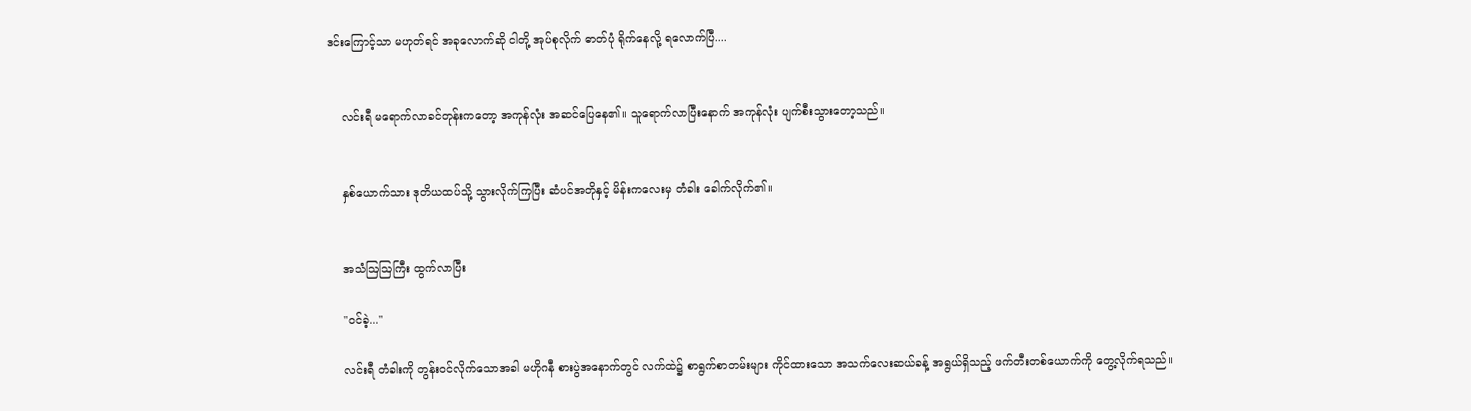ဒင်းကြောင့်သာ မဟုတ်ရင် အခုလောက်ဆို ငါတို့ အုပ်စုလိုက် ဓာတ်ပုံ ရိုက်နေလို့ ရလောက်ပြီ....


    လင်းရီ မရောက်လာခင်တုန်းကတော့ အကုန်လုံး အဆင်ပြေနေ၏။ သူရောက်လာပြီးနောက် အကုန်လုံး ပျက်စီးသွားတော့သည်။


    နှစ်ယောက်သား ဒုတိယထပ်သို့ သွားလိုက်ကြပြီး ဆံပင်အတိုနှင့် မိန်းကလေးမှ တံခါး ခေါက်လိုက်၏။


    အသံဩဩကြီး ထွက်လာပြီး

    "၀င်ခဲ့..."

    လင်းရီ တံခါးကို တွန်း၀င်လိုက်သောအခါ မဟိုဂနီ စားပွဲအနောက်တွင် လက်ထဲ၌ စာရွက်စာတမ်းများ ကိုင်ထားသော အသက်လေးဆယ်ခန့် အရွယ်ရှိသည့် ဖက်တီးတစ်ယောက်ကို တွေ့လိုက်ရသည်။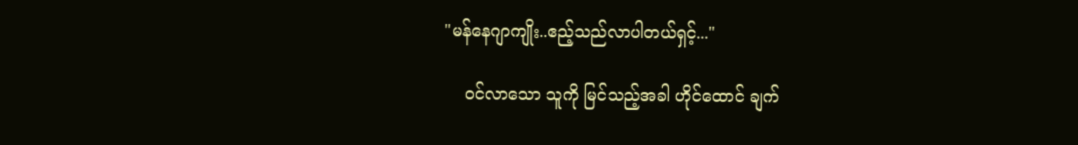"မန်နေဂျာကျိုး..ဧည့်သည်လာပါတယ်ရှင့်..."

    ၀င်လာသော သူကို မြင်သည့်အခါ ဟိုင်ထောင် ချက်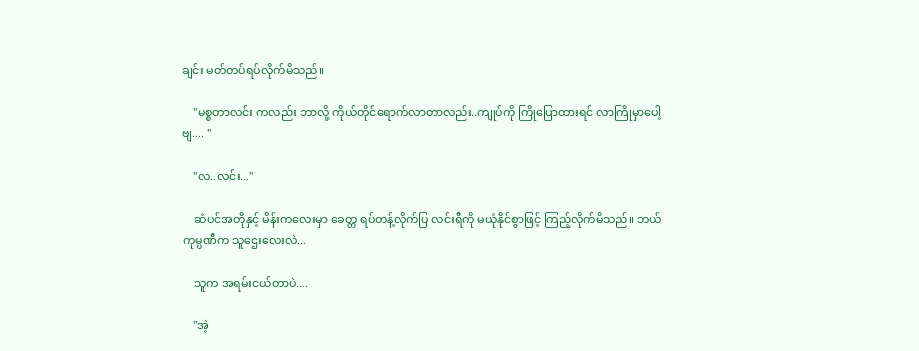ချင်း မတ်တပ်ရပ်လိုက်မိသည်။

    "မစ္စတာလင်း ကလည်း ဘာလို့ ကိုယ်တိုင်ရောက်လာတာလည်း..ကျုပ်ကို ကြိုပြောထားရင် လာကြိုမှာပေါ့ဗျ.... "

    "လ..လင်း..."

    ဆံပင်အတိုနှင့် မိန်းကလေးမှာ ခေတ္တ ရပ်တန့်လိုက်ပြ လင်းရီကို မယုံနိုင်စွာဖြင့် ကြည့်လိုက်မိသည်။ ဘယ်ကုမ္ပဏီက သူဌေးလေးလဲ...

    သူက အရမ်းငယ်တာပဲ....

    "အဲ့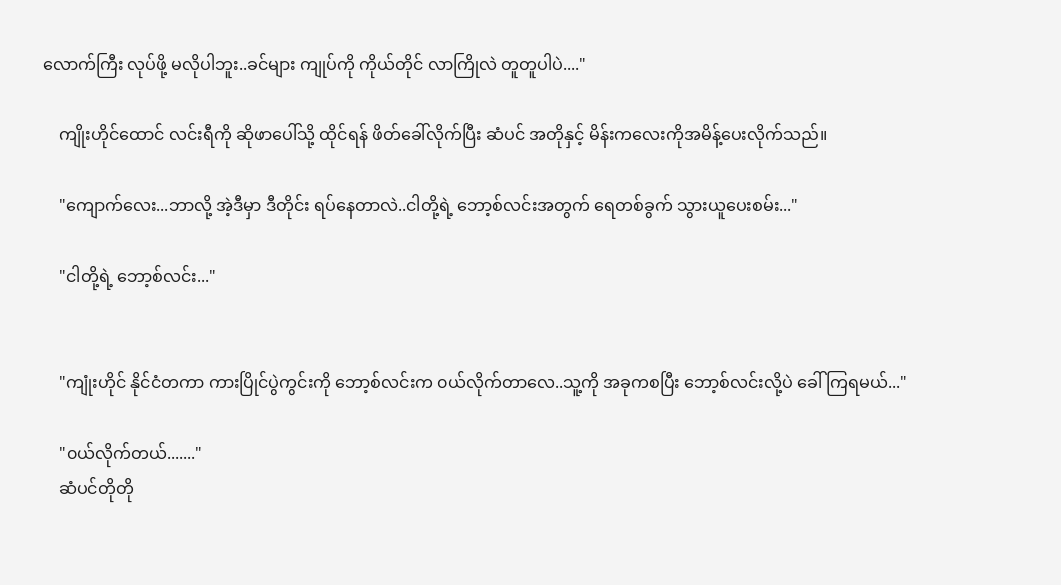လောက်ကြီး လုပ်ဖို့ မလိုပါဘူး..ခင်များ ကျုပ်ကို ကိုယ်တိုင် လာကြိုလဲ တူတူပါပဲ...."

    ကျိုးဟိုင်ထောင် လင်းရီကို ဆိုဖာပေါ်သို့ ထိုင်ရန် ဖိတ်ခေါ်လိုက်ပြီး ဆံပင် အတိုနှင့် မိန်းကလေးကိုအမိန့်ပေးလိုက်သည်။

    "ကျောက်လေး...ဘာလို့ အဲ့ဒီမှာ ဒီတိုင်း ရပ်နေတာလဲ..ငါတို့ရဲ့ ဘော့စ်လင်းအတွက် ရေတစ်ခွက် သွားယူပေးစမ်း..."

    "ငါတို့ရဲ့ ဘော့စ်လင်း..."


    "ကျုံးဟိုင် နိုင်ငံတကာ ကားပြိုင်ပွဲကွင်းကို ဘော့စ်လင်းက ၀ယ်လိုက်တာလေ..သူ့ကို အခုကစပြီး ဘော့စ်လင်းလို့ပဲ ခေါ်ကြရမယ်..."

    "၀ယ်လိုက်တယ်......."
    ဆံပင်တိုတို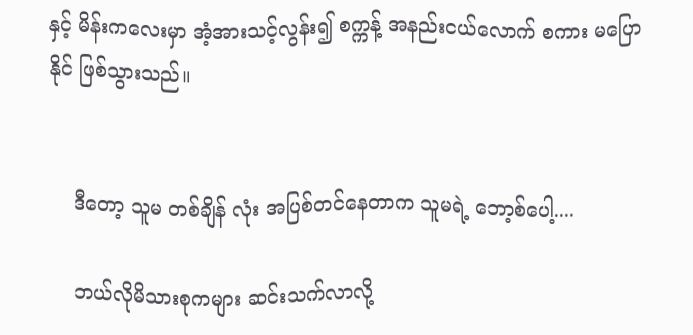နှင့် မိန်းကလေးမှာ အံ့အားသင့်လွန်း၍ စက္ကန့် အနည်းငယ်လောက် စကား မပြောနိုင် ဖြစ်သွားသည်။


    ဒီတော့ သူမ တစ်ချိန် လုံး အပြစ်တင်နေတာက သူမရဲ့ ဘော့စ်ပေါ့....

    ဘယ်လိုမိသားစုကများ ဆင်းသက်လာလို့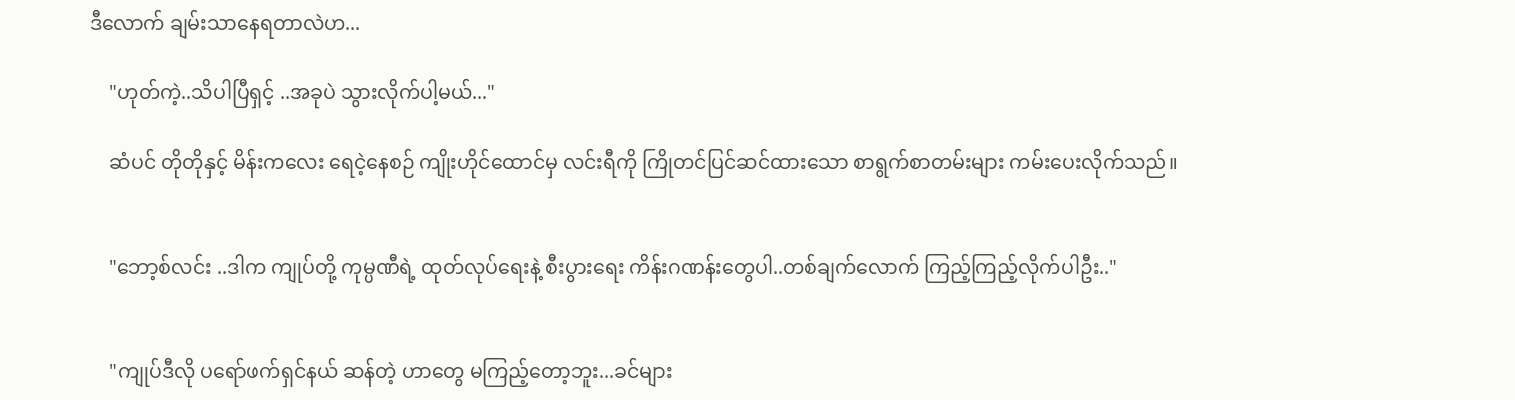ဒီလောက် ချမ်းသာနေရတာလဲဟ...

    "ဟုတ်ကဲ့..သိပါပြီရှင့် ..အခုပဲ သွားလိုက်ပါ့မယ်..."

    ဆံပင် တိုတိုနှင့် မိန်းကလေး ရေငဲ့နေစဉ် ကျိုးဟိုင်ထောင်မှ လင်းရီကို ကြိုတင်ပြင်ဆင်ထားသော စာရွက်စာတမ်းများ ကမ်းပေးလိုက်သည်။


    "ဘော့စ်လင်း ..ဒါက ကျုပ်တို့ ကုမ္ပဏီရဲ့ ထုတ်လုပ်ရေးနဲ့ စီးပွားရေး ကိန်းဂဏန်းတွေပါ..တစ်ချက်လောက် ကြည့်ကြည့်လိုက်ပါဦး.."


    "ကျုပ်ဒီလို ပရော်ဖက်ရှင်နယ် ဆန်တဲ့ ဟာတွေ မကြည့်တော့ဘူး...ခင်များ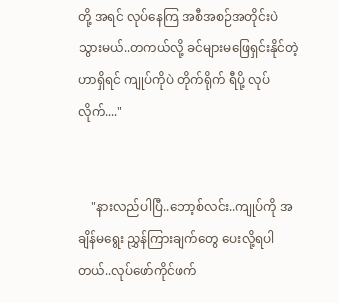တို့ အရင် လုပ်နေကြ အစီအစဉ်အတိုင်းပဲသွားမယ်..တကယ်လို့ ခင်များမဖြေရှင်းနိုင်တဲ့ဟာရှိရင် ကျုပ်ကိုပဲ တိုက်ရိုက် ရီပို့ လုပ်လိုက်...."


    "နားလည်ပါပြီ..ဘော့စ်လင်း..ကျုပ်ကို အချိန်မရွေး ညွှန်ကြားချက်တွေ ပေးလို့ရပါတယ်..လုပ်ဖော်ကိုင်ဖက်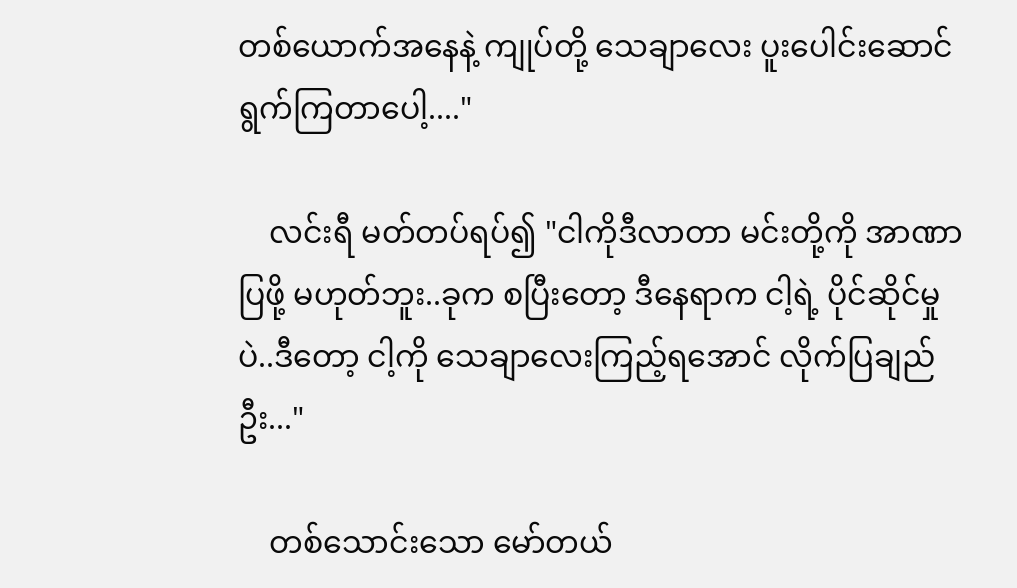တစ်ယောက်အနေနဲ့ ကျုပ်တို့ သေချာလေး ပူးပေါင်းဆောင်ရွက်ကြတာပေါ့...."

    လင်းရီ မတ်တပ်ရပ်၍ "ငါကိုဒီလာတာ မင်းတို့ကို အာဏာပြဖို့ မဟုတ်ဘူး..ခုက စပြီးတော့ ဒီနေရာက ငါ့ရဲ့ ပိုင်ဆိုင်မှုပဲ..ဒီတော့ ငါ့ကို သေချာလေးကြည့်ရအောင် လိုက်ပြချည်ဦး..."

    တစ်သောင်းသော မော်တယ်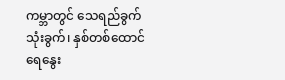ကမ္ဘာ‌တွင် သေရည်ခွက် သုံးခွက်၊ နှစ်တစ်ထောင် ရေနွေး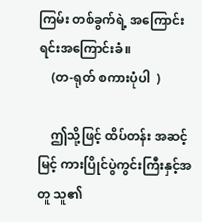ကြမ်း တစ်ခွက်ရဲ့ အကြောင်းရင်းအကြောင်းခံ။
    (တ-ရုတ် စကားပုံပါ  )

    ဤသို့ဖြင့် ထိပ်တန်း အဆင့်မြင့် ကားပြိုင်ပွဲကွင်းကြီးနှင့်အတူ သူ၏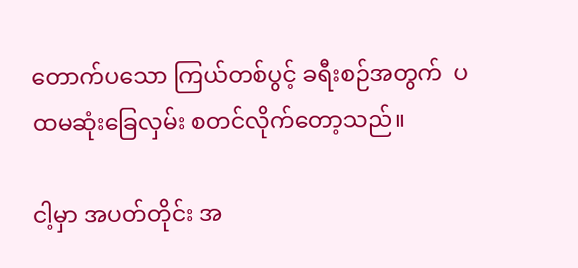တောက်ပသော ကြယ်တစ်ပွင့် ခရီးစဉ်အတွက်  ပထမဆုံးခြေလှမ်း စတင်လိုက်တော့သည်။

ငါ့မှာ အပတ်တိုင်း အ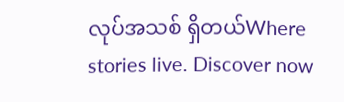လုပ်အသစ် ရှိတယ်Where stories live. Discover now